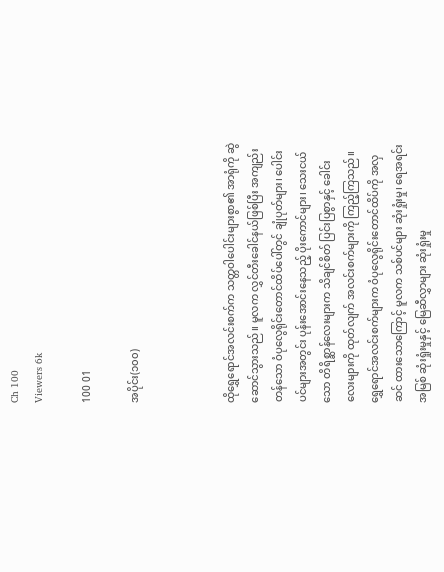Ch 100
Viewers 6k

100 01

အပိုင်း(၁၀၀)



ထိုရွှေရောင်အလင်းစက်က သတ္တဝါပေါင်းများစွာ၏ အာရုံကို ဆွဲဆောင်သွားသည်။ မူလက လွှင်တီးခေါင်နယ်ဖြစ်ပြီး အကျည်းတန်‌သော ဝံပုလွေရိုင်းတောင်ထိပ်ပေါ်တွင် ချုံပုတ်များ၊ ပေါင်းပင်များအတွင်း ပုန်းအောင်းနေသည့် ပိုးကောင်များ၊ သေးငယ်သော တိရိစ္ဆာန်လေးများက သိချင်စိတ် ပြင်းပြစွာနှင့် ခေါင်းလေးများကို ထုတ်လျက် အလင်းစက်များကို ကြည့်ကြသည်။ ရွှေရောင်အလင်းစက်များက ဝံပုလွေရိုင်းတောင်ထိပ်ကို အလှဆင် ထားသောကြောင့် မူလက သစ်ပင်များ ဆုံးရှုံးမှု၊ ရေအရင်းအမြစ် ဆုံးရှုံးမှုနှင့် မြေဆီလွှာများ ဆုံးရှုံးမှု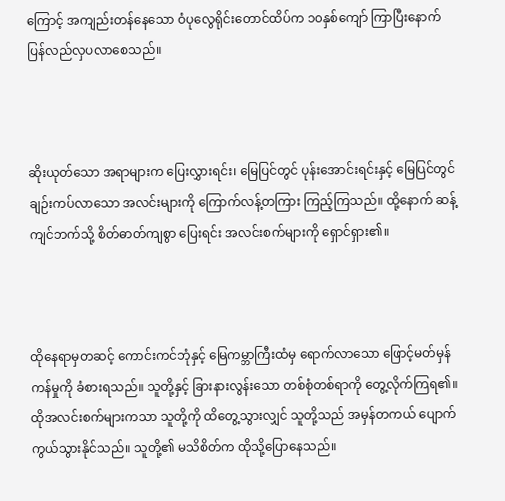ကြောင့် အကျည်းတန်နေသော ဝံပုလွေရိုင်းတောင်ထိပ်က ၁၀နှစ်ကျော် ကြာပြီးနောက် ပြန်လည်လှပလာစေသည်။



ဆိုးယုတ်သော အရာများက ပြေးလွှားရင်း၊ မြေပြင်တွင် ပုန်းအောင်းရင်းနှင့် မြေပြင်တွင် ချဉ်းကပ်လာသော အလင်းများကို ကြောက်လန့်တကြား ကြည့်ကြသည်။ ထို့နောက် ဆန့်ကျင်ဘက်သို့ စိတ်ဓာတ်ကျစွာ ပြေးရင်း အလင်းစက်များကို ရှောင်ရှား၏။



ထိုနေရာမှတဆင့် ကောင်းကင်ဘုံနှင့် မြေကမ္ဘာကြီးထံမှ ရောက်လာသော ဖြောင့်မတ်မှန်ကန်မှုကို ခံစားရသည်။ သူတို့နှင့် ခြားနားလွန်းသော တစ်စုံတစ်ရာကို တွေ့လိုက်ကြရ၏။ ထိုအလင်းစက်များကသာ သူတို့ကို ထိတွေ့သွားလျှင် သူတို့သည် အမှန်တကယ် ပျောက်ကွယ်သွားနိုင်သည်။ သူတို့၏ မသိစိတ်က ထိုသို့ပြောနေသည်။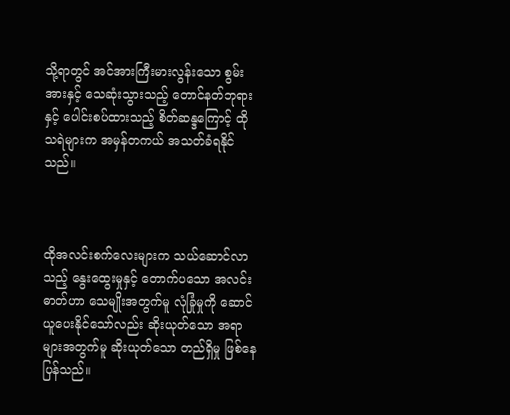သို့ရာတွင် အင်အားကြီးမားလွန်းသော စွမ်းအားနှင့် သေဆုံးသွားသည့် တောင်နတ်ဘုရားနှင့် ပေါင်းစပ်ထားသည့် စိတ်ဆန္ဒကြောင့် ထိုသရဲများက အမှန်တကယ် အသတ်ခံရနိုင်သည်။



ထိုအလင်းစက်လေးများက သယ်ဆောင်လာသည့် နွေးထွေးမှုနှင့် တောက်ပသော အလင်းဓာတ်ဟာ သေမျိုးအတွက်မူ လုံခြုံမှုကို ဆောင်ယူပေးနိုင်သော်လည်း ဆိုးယုတ်သော အရာများအတွက်မူ ဆိုးယုတ်သော တည်ရှိမှု ဖြစ်နေပြန်သည်။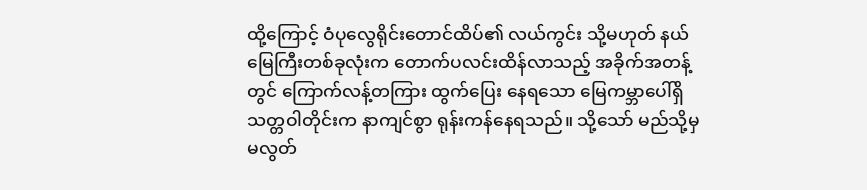ထို့ကြောင့် ဝံပုလွေရိုင်းတောင်ထိပ်၏ လယ်ကွင်း သို့မဟုတ် နယ်မြေကြီးတစ်ခုလုံးက တောက်ပလင်းထိန်လာသည့် အခိုက်အတန့်တွင် ကြောက်လန့်တကြား ထွက်ပြေး နေရသော မြေကမ္ဘာပေါ်ရှိ သတ္တဝါတိုင်းက နာကျင်စွာ ရုန်းကန်နေရသည်။ သို့သော် မည်သို့မှ မလွတ်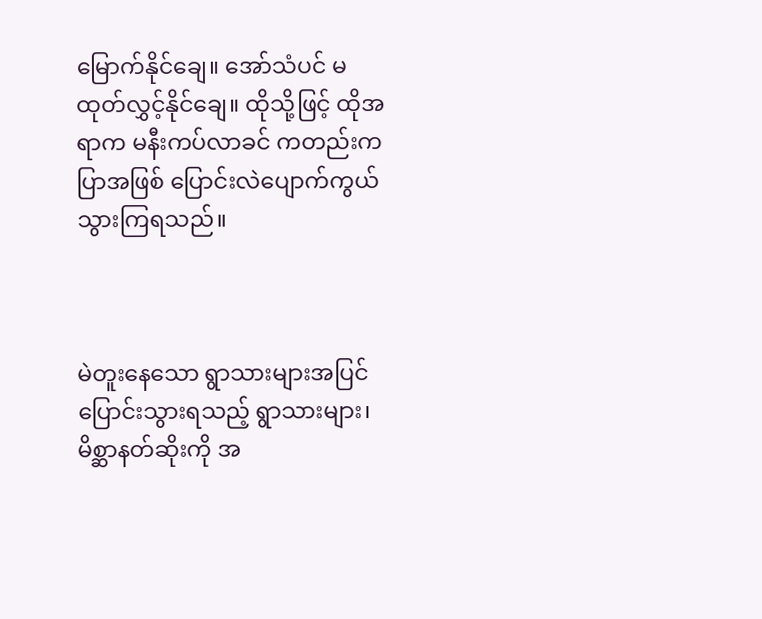မြောက်နိုင်ချေ။ အော်သံပင် မထုတ်လွှင့်နိုင်ချေ။ ထိုသို့ဖြင့် ထိုအရာက မနီးကပ်လာခင် ကတည်းက ပြာအဖြစ် ပြောင်းလဲပျောက်ကွယ်သွားကြရသည်။



မဲတူးနေသော ရွာသားများအပြင် ပြောင်းသွားရသည့် ရွာသားများ၊ မိစ္ဆာနတ်ဆိုးကို အ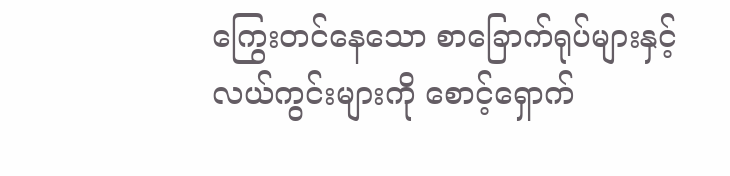ကြွေးတင်နေသော စာခြောက်ရုပ်များနှင့် လယ်ကွင်းများကို စောင့်ရှောက်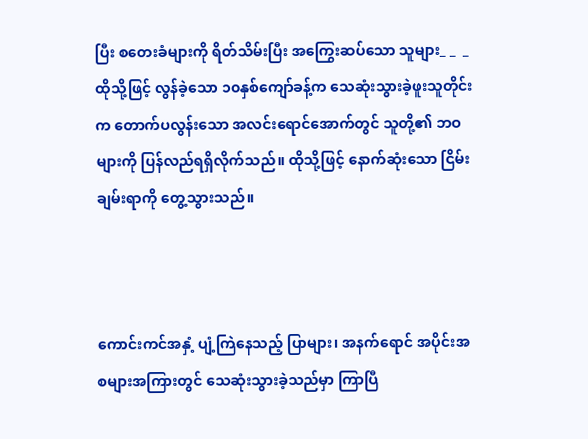ပြီး စတေးခံများကို ရိတ်သိမ်းပြီး အကြွေးဆပ်သော သူများ_ _  _ ထိုသို့ဖြင့် လွန်ခဲ့သော ၁၀နှစ်ကျော်ခန့်က သေဆုံးသွားခဲ့ဖူးသူတိုင်းက တောက်ပလွန်းသော အလင်းရောင်အောက်တွင် သူတို့၏ ဘဝများကို ပြန်လည်ရရှိလိုက်သည်။ ထိုသို့ဖြင့် နောက်ဆုံးသော ငြိမ်းချမ်းရာကို တွေ့သွားသည်။



ကောင်းကင်အနှံ့ ပျံ့ကြဲနေသည့် ပြာများ၊ အနက်ရောင် အပိုင်းအစများအကြားတွင် သေဆုံးသွားခဲ့သည်မှာ ကြာပြီ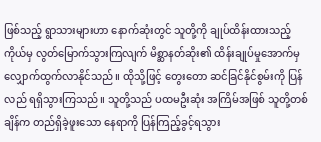ဖြစ်သည့် ရွာသားများဟာ နောက်ဆုံးတွင် သူတို့ကို ချုပ်ထိန်းထားသည့် ကိုယ်မှ လွတ်မြောက်သွားကြလျက် မိစ္ဆာနတ်ဆိုး၏ ထိန်းချုပ်မှုအောက်မှ လျှောက်ထွက်လာနိုင်သည်။ ထိုသို့ဖြင့် တွေးတော ဆင်ခြင်နိုင်စွမ်းကို ပြန်လည် ရရှိသွားကြသည်။ သူတို့သည် ပထမဦးဆုံး အကြိမ်အဖြစ် သူတို့တစ်ချိန်က တည်ရှိခဲ့ဖူးသော နေရာကို ပြန်ကြည့်ခွင့်ရသွား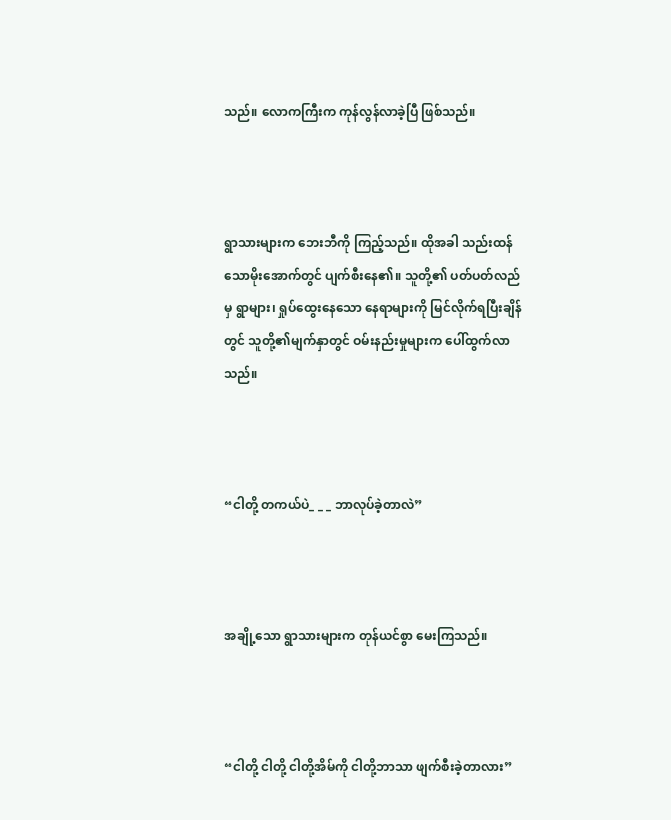သည်။ လောကကြီးက ကုန်လွန်လာခဲ့ပြီ ဖြစ်သည်။



ရွာသားများက ဘေးဘီကို ကြည့်သည်။ ထိုအခါ သည်းထန်သောမိုးအောက်တွင် ပျက်စီးနေ၏။ သူတို့၏ ပတ်ပတ်လည်မှ ရွာများ၊ ရှုပ်ထွေးနေသော နေရာများကို မြင်လိုက်ရပြီးချိန်တွင် သူတို့၏မျက်နှာတွင် ဝမ်းနည်းမှုများက ပေါ်ထွက်လာသည်။



“ငါတို့ တကယ်ပဲ_ _ _ ဘာလုပ်ခဲ့တာလဲ”



အချို့သော ရွာသားများက တုန်ယင်စွာ မေးကြသည်။



“ငါတို့ ငါတို့ ငါတို့အိမ်ကို ငါတို့ဘာသာ ဖျက်စီးခဲ့တာလား”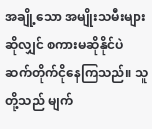အချို့သော အမျိုးသမီးများဆိုလျှင် စကားမဆိုနိုင်ပဲ ဆက်တိုက်ငိုနေကြသည်။ သူတို့သည် မျက်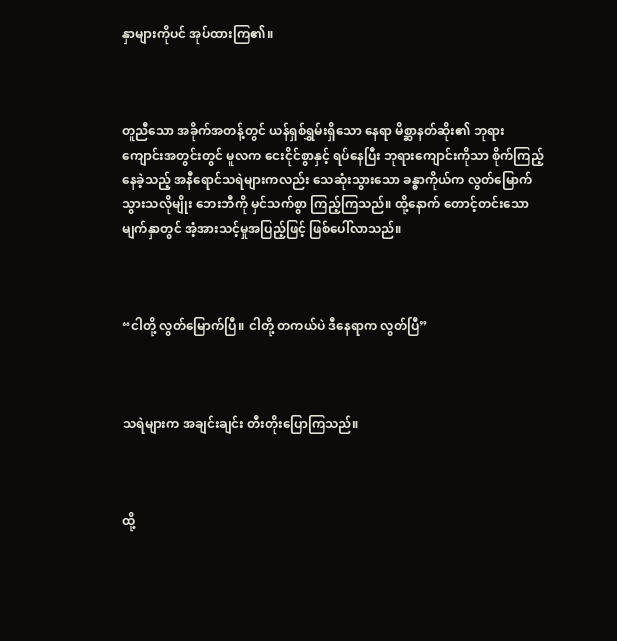နှာများကိုပင် အုပ်ထားကြ၏။



တူညီသော အခိုက်အတန့်တွင် ယန်ရှစ်ရွှမ်းရှိသော နေရာ မိစ္ဆာနတ်ဆိုး၏ ဘုရားကျောင်းအတွင်းတွင် မူလက ငေးငိုင်စွာနှင့် ရပ်နေပြီး ဘုရားကျောင်းကိုသာ စိုက်ကြည့်နေခဲ့သည့် အနီရောင်သရဲများကလည်း သေဆုံးသွားသော ခန္ဓာကိုယ်က လွတ်မြောက်သွားသလိုမျိုး ဘေးဘီကို မှင်သက်စွာ ကြည့်ကြသည်။ ထို့နောက် တောင့်တင်းသော မျက်နှာတွင် အံ့အားသင့်မှုအပြည့်ဖြင့် ဖြစ်ပေါ်လာသည်။



“ငါတို့ လွတ်မြောက်ပြီ။ ငါတို့ တကယ်ပဲ ဒီနေရာက လွတ်ပြီ”



သရဲများက အချင်းချင်း တီးတိုးပြောကြသည်။



ထို့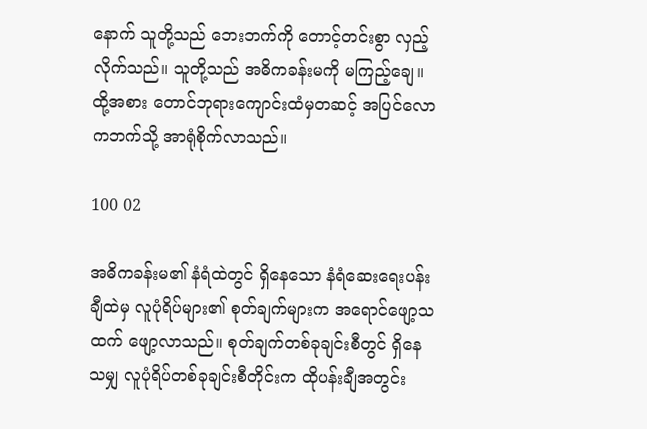နောက် သူတို့သည် ဘေးဘက်ကို တောင့်တင်းစွာ လှည့်လိုက်သည်။ သူတို့သည် အဓိကခန်းမကို မကြည့်ချေ။ ထို့အစား တောင်ဘုရားကျောင်းထံမှတဆင့် အပြင်လောကဘက်သို့ အာရုံစိုက်လာသည်။

100 02

အဓိကခန်းမ၏ နံရံထဲတွင် ရှိနေသော နံရံဆေးရေးပန်းချီထဲမှ လူပုံရိပ်များ၏ စုတ်ချက်များက အရောင်ဖျော့သထက် ဖျော့လာသည်။ စုတ်ချက်တစ်ခုချင်းစီတွင် ရှိနေသမျှ လူပုံရိပ်တစ်ခုချင်းစီတိုင်းက ထိုပန်းချီအတွင်း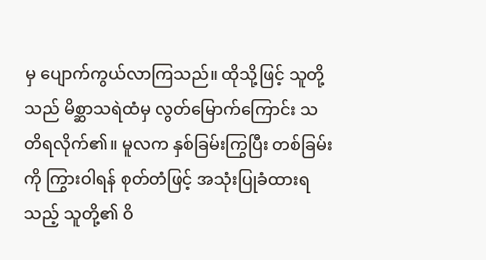မှ ပျောက်ကွယ်လာကြသည်။ ထိုသို့ဖြင့် သူတို့သည် မိစ္ဆာသရဲထံမှ လွတ်မြောက်ကြောင်း သတိရလိုက်၏။ မူလက နှစ်ခြမ်းကြွပြီး တစ်ခြမ်းကို ကြွားဝါရန် စုတ်တံဖြင့် အသုံးပြုခံထားရသည့် သူတို့၏ ဝိ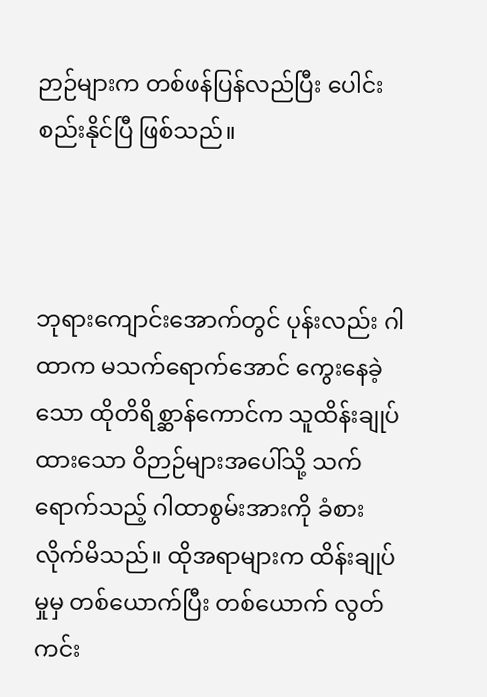ဉာဉ်များက တစ်ဖန်ပြန်လည်ပြီး ပေါင်းစည်းနိုင်ပြီ ဖြစ်သည်။



ဘုရားကျောင်းအောက်တွင် ပုန်းလည်း ဂါထာက မသက်ရောက်အောင် ကွေးနေခဲ့သော ထိုတိရိစ္ဆာန်ကောင်က သူထိန်းချုပ်ထားသော ဝိဉာဉ်များအပေါ်သို့ သက်ရောက်သည့် ဂါထာစွမ်းအားကို ခံစားလိုက်မိသည်။ ထိုအရာများက ထိန်းချုပ်မှုမှ တစ်ယောက်ပြီး တစ်ယောက် လွတ်ကင်း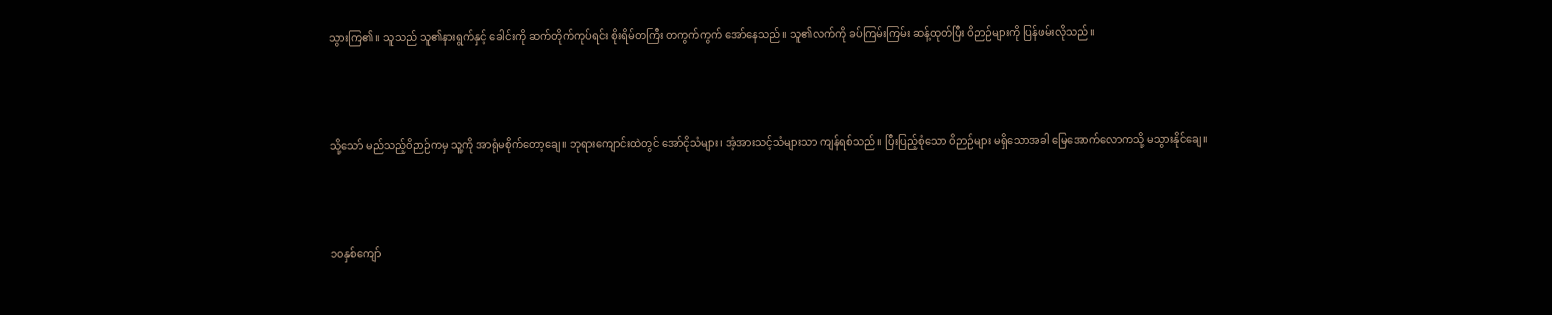သွားကြ၏။ သူသည် သူ၏နားရွက်နှင့် ခေါင်းကို ဆက်တိုက်ကုပ်ရင်း စိုးရိမ်တကြီး တကွက်ကွက် အော်နေသည်။ သူ၏လက်ကို ခပ်ကြမ်းကြမ်း ဆန့်ထုတ်ပြီး ဝိဉာဉ်များကို ပြန်ဖမ်းလိုသည်။



သို့သော် မည်သည့်ဝိဉာဉ်ကမှ သူ့ကို အာရုံမစိုက်တော့ချေ။ ဘုရားကျောင်းထဲတွင် အော်ငိုသံများ၊ အံ့အားသင့်သံများသာ ကျန်ရစ်သည်။ ပြီးပြည့်စုံသော ဝိဉာဉ်များ မရှိသောအခါ မြေအောက်လောကသို့ မသွားနိုင်ချေ။



၁၀နှစ်ကျော်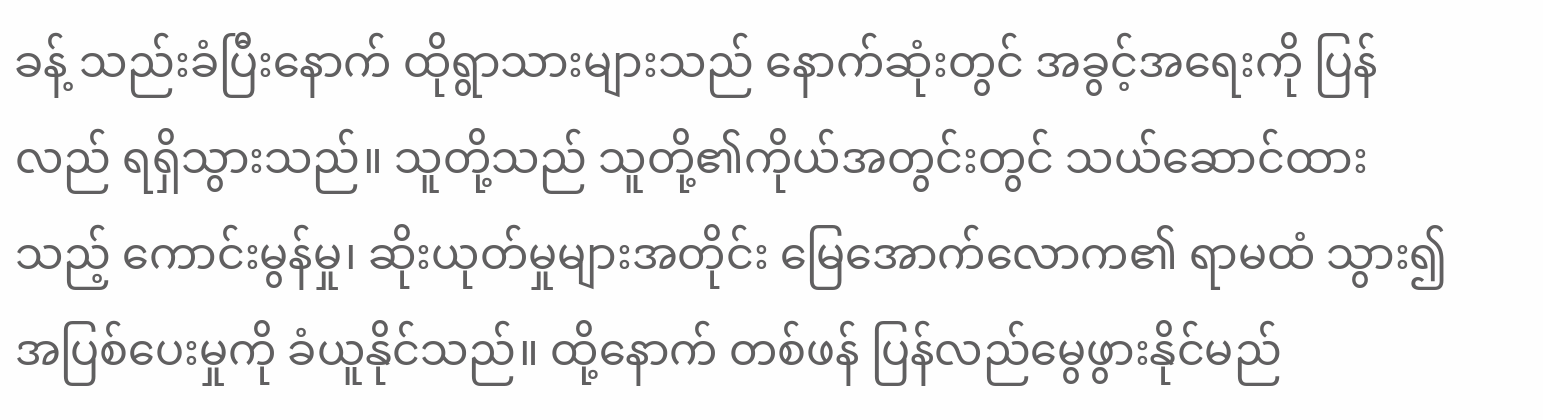ခန့် သည်းခံပြီးနောက် ထိုရွာသားများသည် နောက်ဆုံးတွင် အခွင့်အရေးကို ပြန်လည် ရရှိသွားသည်။ သူတို့သည် သူတို့၏ကိုယ်အတွင်းတွင် သယ်ဆောင်ထားသည့် ကောင်းမွန်မှု၊ ဆိုးယုတ်မှုများအတိုင်း မြေအောက်လောက၏ ရာမထံ သွား၍ အပြစ်ပေးမှုကို ခံယူနိုင်သည်။ ထို့နောက် တစ်ဖန် ပြန်လည်မွေဖွားနိုင်မည်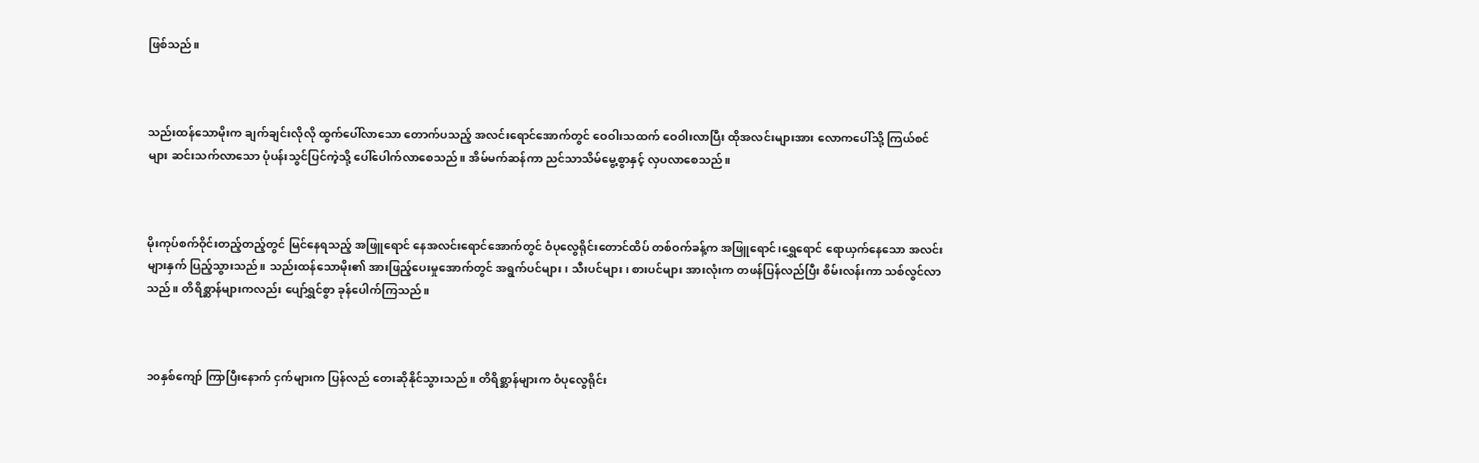ဖြစ်သည်။



သည်းထန်သောမိုးက ချက်ချင်းလိုလို ထွက်ပေါ်လာသော တောက်ပသည့် အလင်းရောင်အောက်တွင် ဝေဝါးသထက် ဝေဝါးလာပြီး ထိုအလင်းများအား လောကပေါ်သို့ ကြယ်စင်များ ဆင်းသက်လာသော ပုံပန်းသွင်ပြင်ကဲ့သို့ ပေါ်ပေါက်လာစေသည်။ အိမ်မက်ဆန်ကာ ညင်သာသိမ်မွေ့စွာနှင့် လှပလာစေသည်။



မိုးကုပ်စက်ဝိုင်းတည့်တည့်တွင် မြင်နေရသည့် အဖြူရောင် နေအလင်းရောင်အောက်တွင် ဝံပုလွေရိုင်းတောင်ထိပ် တစ်ဝက်ခန့်က အဖြူရောင်၊ရွှေရောင် ရောယှက်နေသော အလင်းများနှက် ပြည့်သွားသည်။ သည်းထန်သောမိုး၏ အားဖြည့်ပေးမှုအောက်တွင် အရွက်ပင်များ၊ သီးပင်များ၊ စားပင်များ အားလုံးက တဖန်ပြန်လည်ပြီး စိမ်းလန်းကာ သစ်လွင်လာသည်။ တိရိစ္ဆာန်များကလည်း ပျော်ရွှင်စွာ ခုန်ပေါက်ကြသည်။



၁၀နှစ်ကျော် ကြာပြီးနောက် ငှက်များက ပြန်လည် တေးဆိုနိုင်သွားသည်။ တိရိစ္ဆာန်များက ဝံပုလွေရိုင်း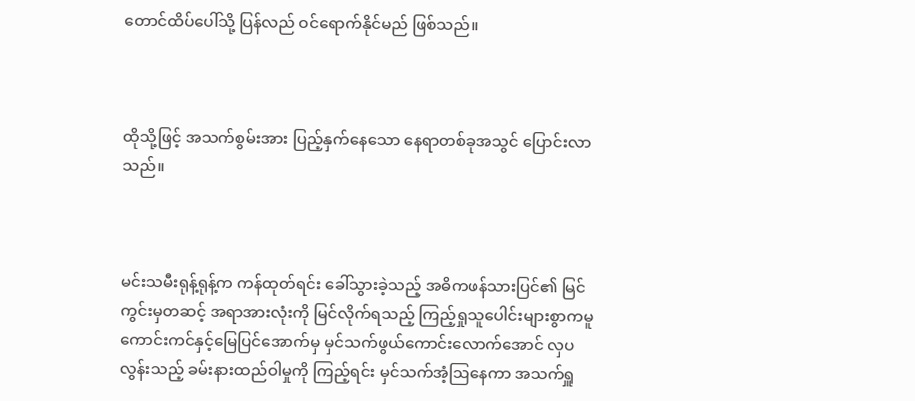တောင်ထိပ်ပေါ်သို့ ပြန်လည် ဝင်ရောက်နိုင်မည် ဖြစ်သည်။



ထိုသို့ဖြင့် အသက်စွမ်းအား ပြည့်နှက်နေသော နေရာတစ်ခုအသွင် ပြောင်းလာသည်။



မင်းသမီးရုန့်ရုန့်က ကန်ထုတ်ရင်း ခေါ်သွားခဲ့သည့် အဓိကဖန်သားပြင်၏ မြင်ကွင်းမှတဆင့် အရာအားလုံးကို မြင်လိုက်ရသည့် ကြည့်ရှုသူပေါင်းများစွာကမူ ကောင်းကင်နှင့်မြေပြင်အောက်မှ မှင်သက်ဖွယ်ကောင်းလောက်အောင် လှပလွန်းသည့် ခမ်းနားထည်ဝါမှုကို ကြည့်ရင်း မှင်သက်အံ့ဩနေကာ အသက်ရှူ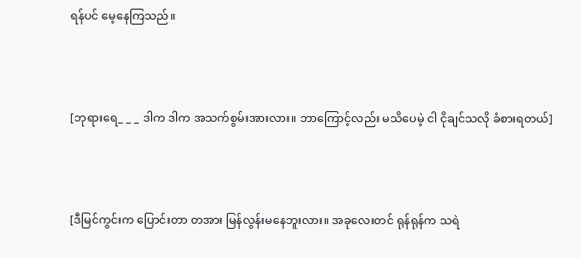ရန်ပင် မေ့နေကြသည်။



[ဘုရားရေ_ _ _ ဒါက ဒါက အသက်စွမ်းအားလား။ ဘာကြောင့်လည်း မသိပေမဲ့ ငါ ငိုချင်သလို ခံစားရတယ်]



[ဒီမြင်ကွင်းက ပြောင်းတာ တအား မြန်လွန်းမနေဘူးလား။ အခုလေးတင် ရုန်ရုန်က သရဲ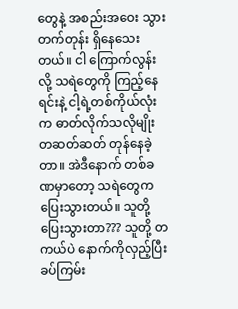တွေနဲ့ အစည်းအဝေး သွားတက်တုန်း ရှိနေသေးတယ်။ ငါ ကြောက်လွန်းလို့ သရဲတွေကို ကြည့်နေရင်းနဲ့ ငါ့ရဲ့တစ်ကိုယ်လုံးက ဓာတ်လိုက်သလိုမျိုး တဆတ်ဆတ် တုန်နေခဲ့တာ။ အဲဒီနောက် တစ်ခဏမှာတော့ သရဲတွေက ပြေးသွားတယ်။ သူတို့ ပြေးသွားတာ??? သူတို့ တကယ်ပဲ နောက်ကိုလှည့်ပြီး ခပ်ကြမ်း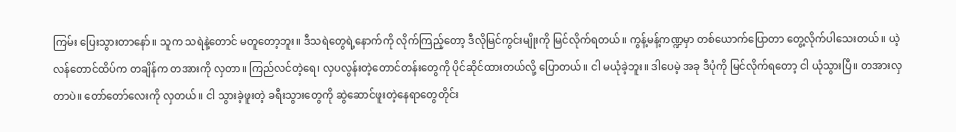ကြမ်း ပြေးသွားတာနော်။ သူက သရဲနဲ့တောင် မတူတော့ဘူး။ ဒီသရဲတွေရဲ့နောက်ကို လိုက်ကြည့်တော့ ဒီလိုမြင်ကွင်းမျိုးကို မြင်လိုက်ရတယ်။ ကွန့်မန့်ကဏ္ဍမှာ တစ်ယောက်ပြောတာ တွေ့လိုက်ပါသေးတယ်။ ယဲ့လန်တောင်ထိပ်က တချိန်က တအားကို လှတာ။ ကြည်လင်တဲ့ရေ၊ လှပလွန်းတဲ့တောင်တန်းတွေကို ပိုင်ဆိုင်ထားတယ်လို့ ပြောတယ်။ ငါ မယုံခဲ့ဘူး။ ဒါပေမဲ့ အခု ဒီပုံကို မြင်လိုက်ရတော့ ငါ ယုံသွားပြီ။ တအားလှတာပဲ။ တော်တော်လေးကို လှတယ်။ ငါ သွားခဲ့ဖူးတဲ့ ခရီးသွားတွေကို ဆွဲဆောင်ဖူးတဲ့နေရာတွေတိုင်း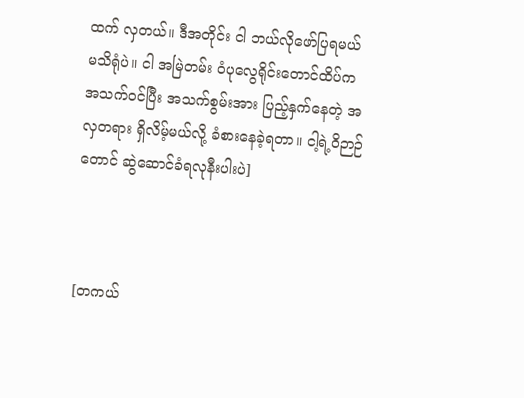ထက် လှတယ်။ ဒီအတိုင်း ငါ ဘယ်လိုဖော်ပြရမယ် မသိရုံပဲ။ ငါ အမြဲတမ်း ဝံပုလွေရိုင်းတောင်ထိပ်က အသက်ဝင်ပြီး အသက်စွမ်းအား ပြည့်နှက်နေတဲ့ အလှတရား ရှိလိမ့်မယ်လို့ ခံစားနေခဲ့ရတာ။ ငါ့ရဲ့ဝိဉာဉ်တောင် ဆွဲဆောင်ခံရလုနီးပါးပဲ]



[တကယ်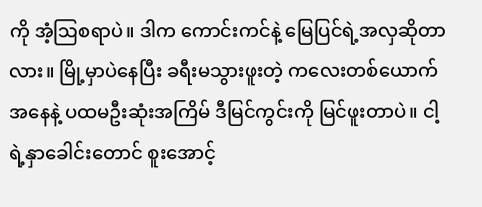ကို အံ့ဩစရာပဲ။ ဒါက ကောင်းကင်နဲ့ မြေပြင်ရဲ့အလှဆိုတာလား။ မြို့မှာပဲနေပြီး ခရီးမသွားဖူးတဲ့ ကလေးတစ်ယောက် အနေနဲ့ ပထမဦးဆုံးအကြိမ် ဒီမြင်ကွင်းကို မြင်ဖူးတာပဲ။ ငါ့ရဲ့နှာခေါင်းတောင် စူးအောင့်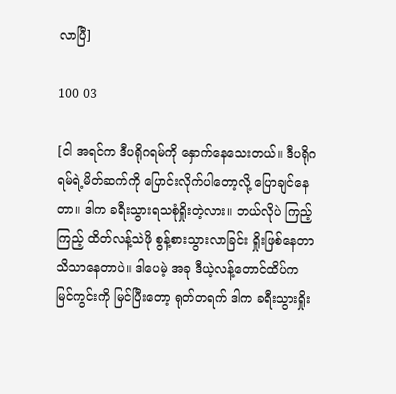လာပြီ]

100 03

[ငါ အရင်က ဒီပရိုဂရမ်ကို နှောက်နေသေးတယ်။ ဒီပရိုဂရမ်ရဲ့မိတ်ဆက်ကို ပြောင်းလိုက်ပါတော့လို့ ပြောချင်နေတာ။ ဒါက ခရီးသွားရသစုံရှိုးတဲ့လား။ ဘယ်လိုပဲ ကြည့်ကြည့် ထိတ်လန့်သဲဖို စွန့်စားသွားလာခြင်း ရှိုးဖြစ်နေတာ သိသာနေတာပဲ။ ဒါပေမဲ့ အခု ဒီယဲ့လန့်တောင်ထိပ်က မြင်ကွင်းကို မြင်ပြီးတော့ ရုတ်တရက် ဒါက ခရီးသွားရှိုး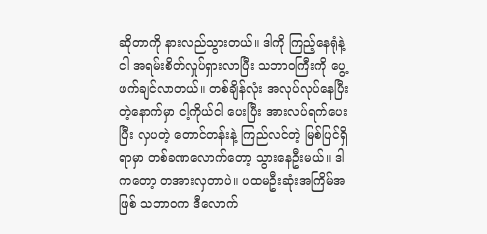ဆိုတာကို နားလည်သွားတယ်။ ဒါကို ကြည့်နေရုံနဲ့ ငါ အရမ်းစိတ်လှုပ်ရှားလာပြီး သဘာဝကြီးကို ပွေ့ဖက်ချင်လာတယ်။ တစ်ချိန်လုံး အလုပ်လုပ်နေပြီးတဲ့နောက်မှာ ငါ့ကိုယ်ငါ ပေးပြီး အားလပ်ရက်ပေးပြီး လှပတဲ့ တောင်တန်းနဲ့ ကြည်လင်တဲ့ မြစ်ပြင်ရှိရာမှာ တစ်ခဏလောက်တော့ သွားနေဦးမယ်။ ဒါကတော့ တအားလှတာပဲ။ ပထမဦးဆုံးအကြိမ်အဖြစ် သဘာဝက ဒီလောက်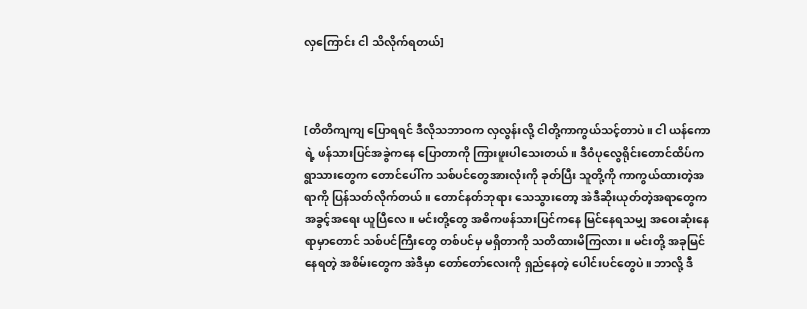လှကြောင်း ငါ သိလိုက်ရတယ်]



[တိတိကျကျ ပြောရရင် ဒီလိုသဘာဝက လှလွန်းလို့ ငါတို့ကာကွယ်သင့်တာပဲ။ ငါ ယန်ကောရဲ့ ဖန်သားပြင်အခွဲကနေ ပြောတာကို ကြားဖူးပါသေးတယ်။ ဒီဝံပုလွေရိုင်းတောင်ထိပ်က ရွာသားတွေက တောင်ပေါ်က သစ်ပင်တွေအားလုံးကို ခုတ်ပြီး သူတို့ကို ကာကွယ်ထားတဲ့အရာကို ပြန်သတ်လိုက်တယ်။ တောင်နတ်ဘုရား သေသွားတော့ အဲဒီဆိုးယုတ်တဲ့အရာတွေက အခွင့်အရေး ယူပြီလေ။ မင်းတို့တွေ အဓိကဖန်သားပြင်ကနေ မြင်နေရသမျှ အဝေးဆုံးနေရာမှာတောင် သစ်ပင်ကြီးတွေ တစ်ပင်မှ မရှိတာကို သတိထားမိကြလား။ မင်းတို့ အခုမြင်နေရတဲ့ အစိမ်းတွေက အဲဒီမှာ တော်တော်လေးကို ရှည်နေတဲ့ ပေါင်းပင်တွေပဲ။ ဘာလို့ ဒီ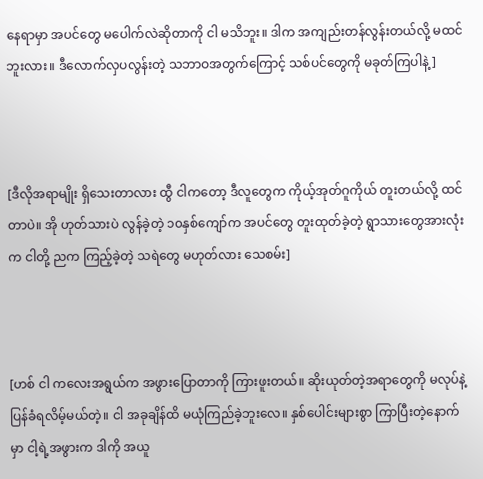နေရာမှာ အပင်တွေ မပေါက်လဲဆိုတာကို ငါ မသိဘူး။ ဒါက အကျည်းတန်လွန်းတယ်လို့ မထင်ဘူးလား။ ဒီလောက်လှပလွန်းတဲ့ သဘာဝအတွက်ကြောင့် သစ်ပင်တွေကို မခုတ်ကြပါနဲ့]



[ဒီလိုအရာမျိုး ရှိသေးတာလား ထွီ ငါကတော့ ဒီလူတွေက ကိုယ့်အုတ်ဂူကိုယ် တူးတယ်လို့ ထင်တာပဲ။ အို ဟုတ်သားပဲ လွန်ခဲ့တဲ့ ၁၀နှစ်ကျော်က အပင်တွေ တူးထုတ်ခဲ့တဲ့ ရွာသားတွေအားလုံးက ငါတို့ ညက ကြည့်ခဲ့တဲ့ သရဲတွေ မဟုတ်လား သေစမ်း]



[ဟစ် ငါ ကလေးအရွယ်က အဖွားပြောတာကို ကြားဖူးတယ်။ ဆိုးယုတ်တဲ့အရာတွေကို မလုပ်နဲ့ ပြန်ခံရလိမ့်မယ်တဲ့။ ငါ အခုချိန်ထိ မယုံကြည်ခဲ့ဘူးလေ။ နှစ်ပေါင်းများစွာ ကြာပြီးတဲ့နောက်မှာ ငါ့ရဲ့အဖွားက ဒါကို အယူ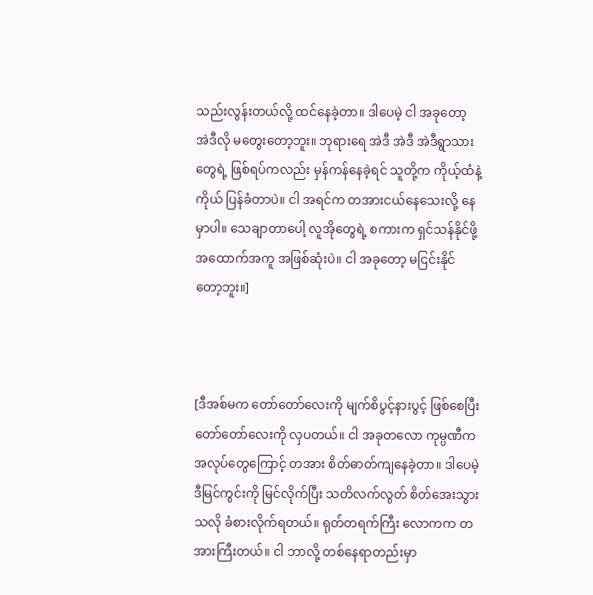သည်းလွန်းတယ်လို့ ထင်နေခဲ့တာ။ ဒါပေမဲ့ ငါ အခုတော့ အဲဒီလို မတွေးတော့ဘူး။ ဘုရားရေ အဲဒီ အဲဒီ အဲဒီရွာသားတွေရဲ့ ဖြစ်ရပ်ကလည်း မှန်ကန်နေခဲ့ရင် သူတို့က ကိုယ့်ထံနဲ့ကိုယ် ပြန်ခံတာပဲ။ ငါ အရင်က တအားငယ်နေသေးလို့ နေမှာပါ။ သေချာတာပေါ့ လူအိုတွေရဲ့ စကားက ရှင်သန်နိုင်ဖို့ အထောက်အကူ အဖြစ်ဆုံးပဲ။ ငါ အခုတော့ မငြင်းနိုင်တော့ဘူး။]



[ဒီအစ်မက တော်တော်လေးကို မျက်စိပွင့်နားပွင့် ဖြစ်စေပြီး တော်တော်လေးကို လှပတယ်။ ငါ အခုတလော ကုမ္ပဏီက အလုပ်တွေကြောင့် တအား စိတ်ဓာတ်ကျနေခဲ့တာ။ ဒါပေမဲ့ ဒီမြင်ကွင်းကို မြင်လိုက်ပြီး သတိလက်လွတ် စိတ်အေးသွားသလို ခံစားလိုက်ရတယ်။ ရုတ်တရက်ကြီး လောကက တအားကြီးတယ်။ ငါ ဘာလို့ တစ်နေရာတည်းမှာ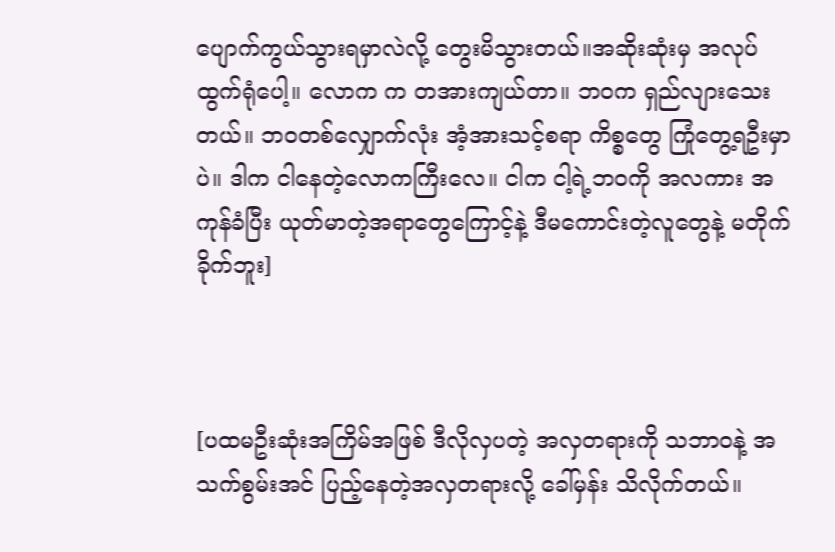ပျောက်ကွယ်သွားရမှာလဲလို့ တွေးမိသွားတယ်။အဆိုးဆုံးမှ အလုပ်ထွက်ရုံပေါ့။ လောက က တအားကျယ်တာ။ ဘဝက ရှည်လျားသေးတယ်။ ဘဝတစ်လျှောက်လုံး အံ့အားသင့်စရာ ကိစ္စတွေ ကြုံတွေ့ရဦးမှာပဲ။ ဒါက ငါနေတဲ့လောကကြီးလေ။ ငါက ငါ့ရဲ့ဘဝကို အလကား အကုန်ခံပြီး ယုတ်မာတဲ့အရာတွေကြောင့်နဲ့ ဒီမကောင်းတဲ့လူတွေနဲ့ မတိုက်ခိုက်ဘူး]



[ပထမဦးဆုံးအကြိမ်အဖြစ် ဒီလိုလှပတဲ့ အလှတရားကို သဘာဝနဲ့ အသက်စွမ်းအင် ပြည့်နေတဲ့အလှတရားလို့ ခေါ်မှန်း သိလိုက်တယ်။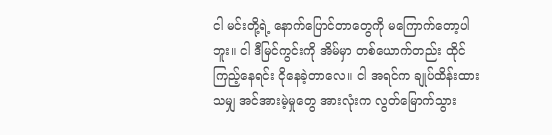ငါ မင်းတို့ရဲ့ နောက်ပြောင်တာတွေကို မကြောက်တော့ပါဘူး။ ငါ ဒီမြင်ကွင်းကို အိမ်မှာ တစ်ယောက်တည်း ထိုင်ကြည့်နေရင်း ငိုနေခဲ့တာလေ။ ငါ အရင်က ချုပ်ထိန်းထားသမျှ အင်အားမဲ့မှုတွေ အားလုံးက လွတ်မြောက်သွား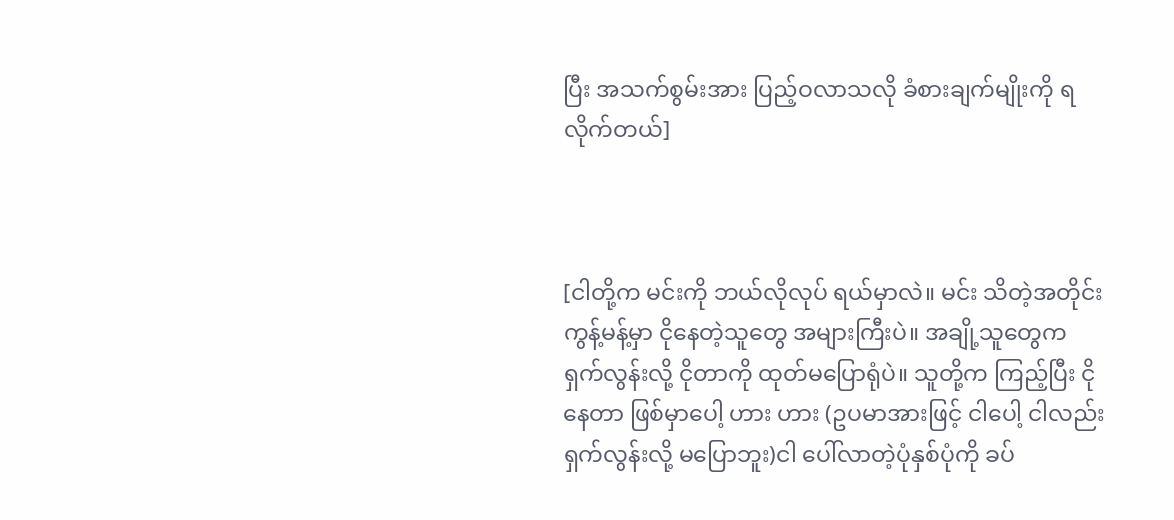ပြီး အသက်စွမ်းအား ပြည့်ဝလာသလို ခံစားချက်မျိုးကို ရလိုက်တယ်]



[ငါတို့က မင်းကို ဘယ်လိုလုပ် ရယ်မှာလဲ။ မင်း သိတဲ့အတိုင်း ကွန့်မန့်မှာ ငိုနေတဲ့သူတွေ အများကြီးပဲ။ အချို့သူတွေက ရှက်လွန်းလို့ ငိုတာကို ထုတ်မပြောရုံပဲ။ သူတို့က ကြည့်ပြီး ငိုနေတာ ဖြစ်မှာပေါ့ ဟား ဟား (ဥပမာအားဖြင့် ငါပေါ့ ငါလည်း ရှက်လွန်းလို့ မပြောဘူး)ငါ ပေါ်လာတဲ့ပုံနှစ်ပုံကို ခပ်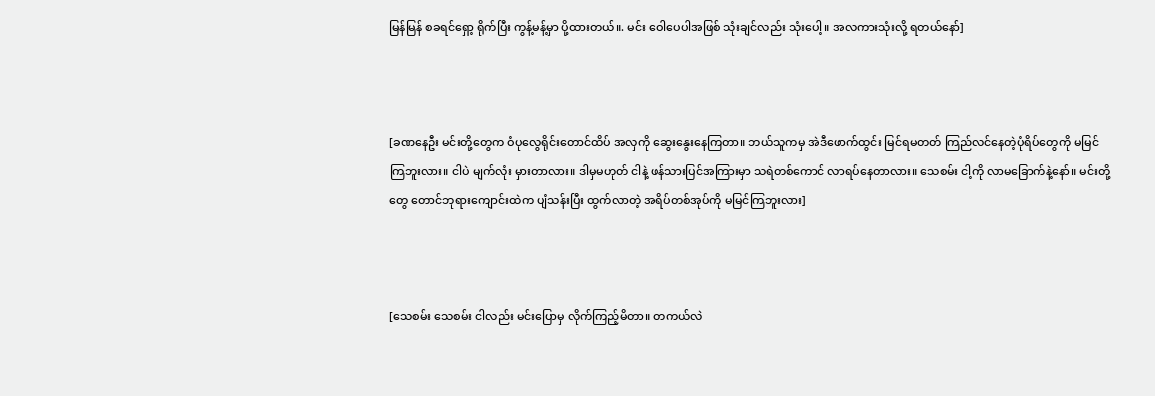မြန်မြန် စခရင်ရှော့ ရိုက်ပြီး ကွန့်မန့်မှာ ပို့ထားတယ်။. မင်း ဝေါပေပါအဖြစ် သုံးချင်လည်း သုံးပေါ့။ အလကားသုံးလို့ ရတယ်နော်]



[ခဏနေဦး မင်းတို့တွေက ဝံပုလွေရိုင်းတောင်ထိပ် အလှကို ဆွေးနွေးနေကြတာ။ ဘယ်သူကမှ အဲဒီဖောက်ထွင်း မြင်ရမတတ် ကြည်လင်နေတဲ့ပုံရိပ်တွေကို မမြင်ကြဘူးလား။ ငါပဲ မျက်လုံး မှားတာလား။ ဒါမှမဟုတ် ငါနဲ့ ဖန်သားပြင်အကြားမှာ သရဲတစ်ကောင် လာရပ်နေတာလား။ သေစမ်း ငါ့ကို လာမခြောက်နဲ့နော်။ မင်းတို့တွေ တောင်ဘုရားကျောင်းထဲက ပျံသန်းပြီး ထွက်လာတဲ့ အရိပ်တစ်အုပ်ကို မမြင်ကြဘူးလား]



[သေစမ်း သေစမ်း ငါလည်း မင်းပြောမှ လိုက်ကြည့်မိတာ။ တကယ်လဲ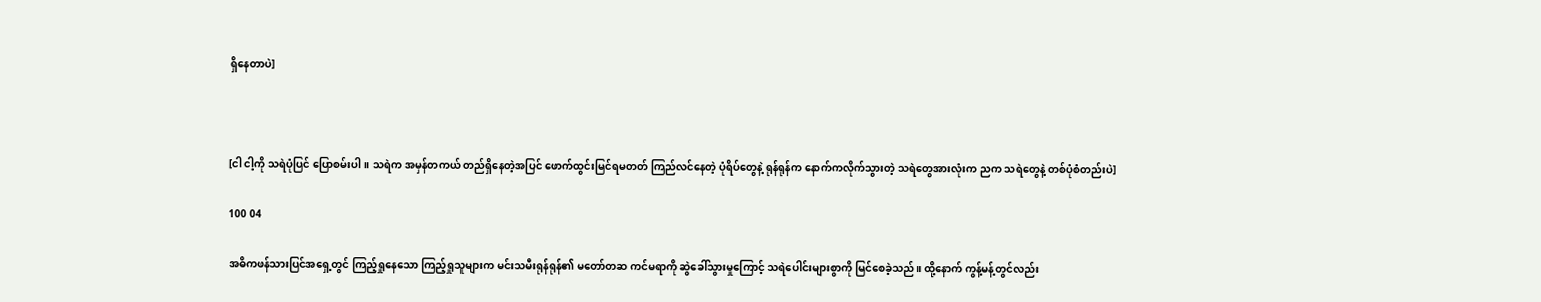ရှိနေတာပဲ]



[ငါ ငါ့ကို သရဲပုံပြင် ပြောစမ်းပါ။ သရဲက အမှန်တကယ် တည်ရှိနေတဲ့အပြင် ဖောက်ထွင်းမြင်ရမတတ် ကြည်လင်နေတဲ့ ပုံရိပ်တွေနဲ့ ရုန်ရုန်က နောက်ကလိုက်သွားတဲ့ သရဲတွေအားလုံးက ညက သရဲတွေနဲ့ တစ်ပုံစံတည်းပဲ]

100 04

အဓိကဖန်သားပြင်အရှေ့တွင် ကြည့်ရှုနေသော ကြည့်ရှုသူများက မင်းသမီးရုန်ရုန်၏ မတော်တဆ ကင်မရာကို ဆွဲခေါ်သွားမှုကြောင့် သရဲပေါင်းများစွာကို မြင်စေခဲ့သည်။ ထို့နောက် ကွန့်မန့်တွင်လည်း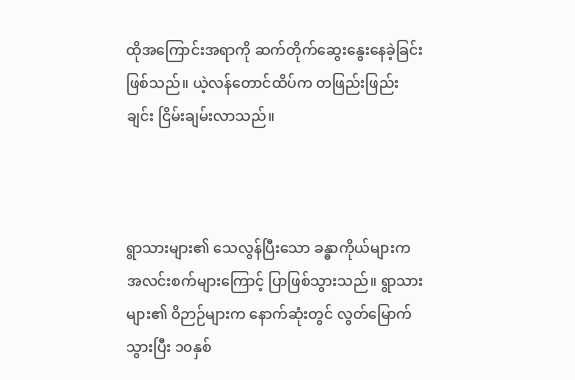ထိုအကြောင်းအရာကို ဆက်တိုက်ဆွေးနွေးနေခဲ့ခြင်း ဖြစ်သည်။ ယဲ့လန်တောင်ထိပ်က တဖြည်းဖြည်းချင်း ငြိမ်းချမ်းလာသည်။



ရွာသားများ၏ သေလွန်ပြီးသော ခန္ဓာကိုယ်များက အလင်းစက်များကြောင့် ပြာဖြစ်သွားသည်။ ရွာသားများ၏ ဝိဉာဉ်များက နောက်ဆုံးတွင် လွတ်မြောက်သွားပြီး ၁၀နှစ်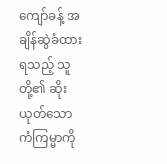ကျော်ခန့် အချိန်ဆွဲခံထားရသည့် သူတို့၏ ဆိုးယုတ်သော ကံကြမ္မာကို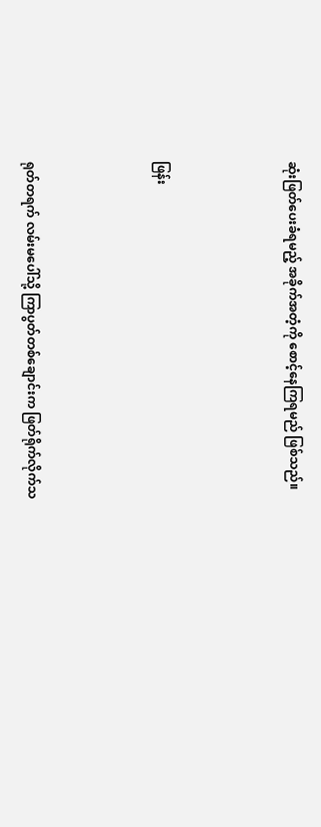ဆုံးဖြတ်ပေးခံရမည့် အခိုက်အတံ့ကို စောင့်နေကြရမည် ဖြစ်သည်။



ဖြန်း



ရုတ်တရက် လမ်းမပေါ်သို့ ကြာပွတ်တစ်ချောင်းက ဖြတ်ရိုက်လိုက်သ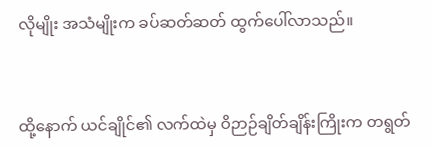လိုမျိုး အသံမျိုးက ခပ်ဆတ်ဆတ် ထွက်ပေါ်လာသည်။



ထို့နောက် ယင်ချိုင်၏ လက်ထဲမှ ဝိဉာဉ်ချိတ်ချိန်းကြိုးက တရွတ်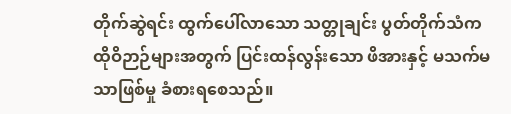တိုက်ဆွဲရင်း ထွက်ပေါ်လာသော သတ္တုချင်း ပွတ်တိုက်သံက ထိုဝိဉာဉ်များအတွက် ပြင်းထန်လွန်း‌သော ဖိအားနှင့် မသက်မသာဖြစ်မှု ခံစားရစေသည်။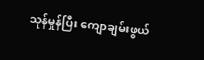သုန်မှုန်ပြီး ကျောချမ်းဖွယ်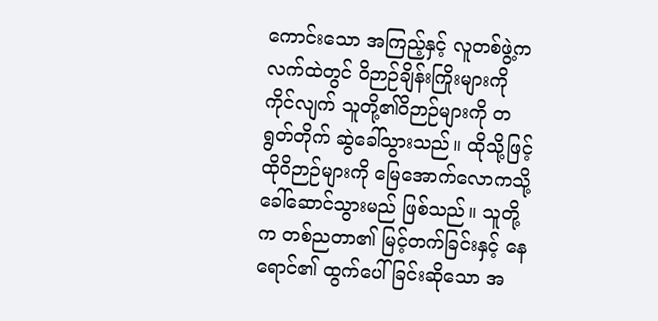ကောင်းသော အကြည့်နှင့် လူတစ်ဖွဲ့က လက်ထဲတွင် ဝိဉာဉ်ချိန်းကြိုးများကို ကိုင်လျက် သူတို့၏ဝိဉာဉ်များကို တရွတ်တိုက် ဆွဲခေါ်သွားသည်။ ထိုသို့ဖြင့် ထိုဝိဉာဉ်များကို မြေအောက်လောကသို့ ခေါ်ဆောင်သွားမည် ဖြစ်သည်။ သူတို့က တစ်ညတာ၏ မြင့်တက်ခြင်းနှင့် နေရောင်၏ ထွက်ပေါ်ခြင်းဆိုသော အ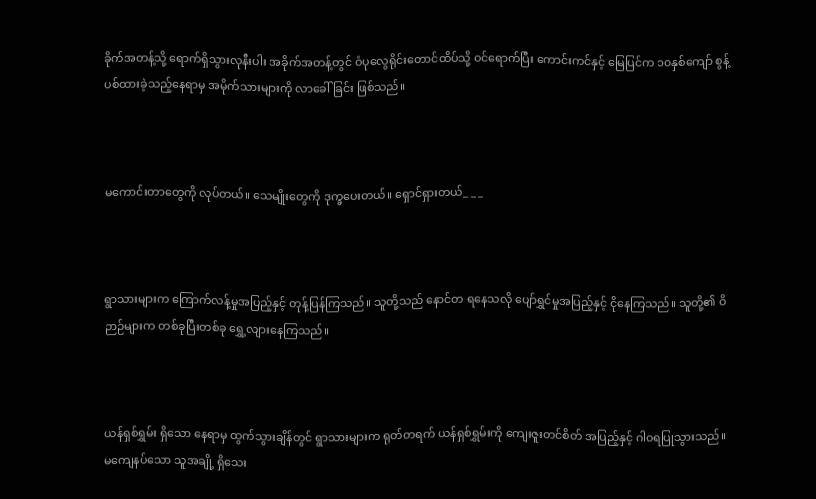ခိုက်အတန့်သို့ ရောက်ရှိသွားလုနီးပါး အခိုက်အတန့်တွင် ဝံပုလွေရိုင်းတောင်ထိပ်သို့ ဝင်ရောက်ပြီး ကောင်းကင်နှင့် မြေပြင်က ၁၀နှစ်ကျော် စွန့်ပစ်ထားခဲ့သည့်နေရာမှ အမိုက်သားများကို လာခေါ်ခြင်း ဖြစ်သည်။



မကောင်းတာတွေကို လုပ်တယ်။ သေမျိုးတွေကို ဒုက္ခပေးတယ်။ ရှောင်ရှားတယ်_ _ _



ရွာသားများက ကြောက်လန့်မှုအပြည့်နှင့် တုန့်ပြန်ကြသည်။ သူတို့သည် နောင်တ ရနေသလို ပျော်ရွှင်မှုအပြည့်နှင့် ငိုနေကြသည်။ သူတို့၏ ဝိဉာဉ်များက တစ်ခုပြီးတစ်ခု ရွှေ့လျားနေကြသည်။



ယန်ရှစ်ရွှမ်း ရှိသော နေရာမှ ထွက်သွားချိန်တွင် ရွာသားများက ရုတ်တရက် ယန်ရှစ်ရွှမ်းကို ကျေးဇူးတင်စိတ် အပြည့်နှင့် ဂါဝရပြုသွားသည်။ မကျေနပ်သော သူအချို့ ရှိသေး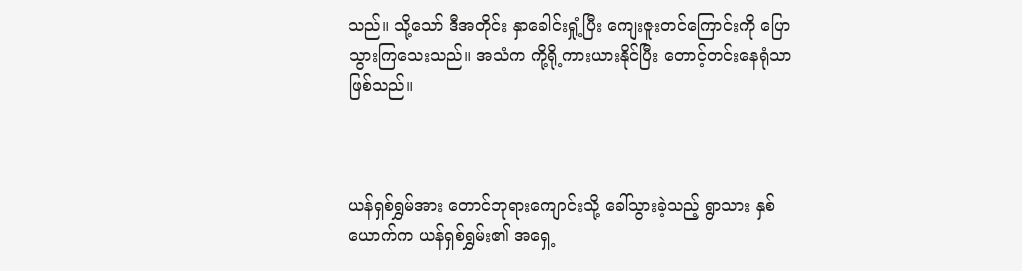သည်။ သို့သော် ဒီအတိုင်း နှာခေါင်းရှုံ့ပြီး ကျေးဇူးတင်ကြောင်းကို ပြောသွားကြသေးသည်။ အသံက ကို့ရို့ကားယားနိုင်ပြီး တောင့်တင်းနေရုံသာ ဖြစ်သည်။



ယန်ရှစ်ရွှမ်အား တောင်ဘုရားကျောင်းသို့ ခေါ်သွားခဲ့သည့် ရွာသား နှစ်ယောက်က ယန်ရှစ်ရွှမ်း၏ အရှေ့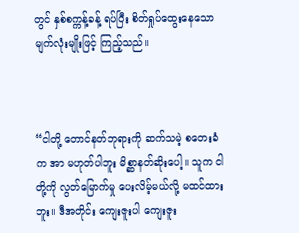တွင် နှစ်စက္ကန့်ခန့် ရပ်ပြီး စိတ်ရှုပ်ထွေးနေသော မျက်လုံးမျိုးဖြင့် ကြည့်သည်။



“ငါတို့ တောင်နတ်ဘုရားကို ဆက်သမဲ့ စတေးခံက အာ မဟုတ်ပါဘူး မိစ္ဆာနတ်ဆိုးပေါ့။ သူက ငါတို့ကို လွတ်မြောက်မှု ပေးလိမ့်မယ်လို့ မထင်ထားဘူး။ ဒီအတိုင်း ကျေးဇူးပါ ကျေးဇူး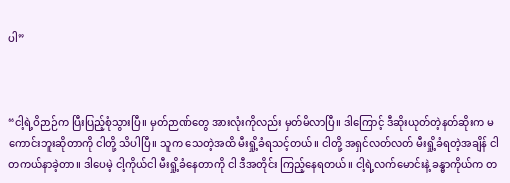ပါ”



“ငါ့ရဲ့ဝိဉာဉ်က ပြီးပြည့်စုံသွားပြီ။ မှတ်ဉာဏ်တွေ အားလုံးကိုလည်း မှတ်မိလာပြီ။ ဒါကြောင့် ဒီဆိုးယုတ်တဲ့နတ်ဆိုးက မကောင်းဘူးဆိုတာကို ငါတို့ သိပါပြီ။ သူက သေတဲ့အထိ မီးရှို့ခံရသင့်တယ်။ ငါတို့ အရှင်လတ်လတ် မီးရှို့ခံရတဲ့အချိန် ငါ တကယ်နာခဲ့တာ။ ဒါပေမဲ့ ငါ့ကိုယ်ငါ မီးရှို့ခံနေတာကို ငါ ဒီအတိုင်း ကြည့်နေရတယ်။ ငါ့ရဲ့လက်မောင်းနဲ့ ခန္ဓာကိုယ်က တ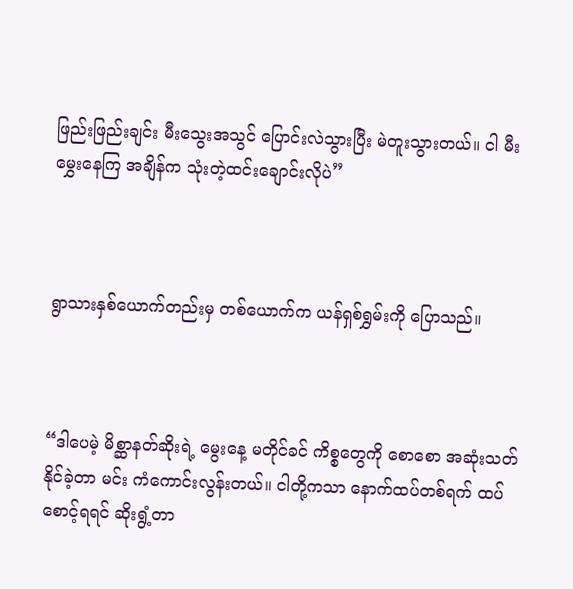ဖြည်းဖြည်းချင်း မီးသွေးအသွင် ပြောင်းလဲသွားပြီး မဲတူးသွားတယ်။ ငါ မီးမွှေးနေကြ အချိန်က သုံးတဲ့ထင်းချောင်းလိုပဲ”



ရွာသားနှစ်ယောက်တည်းမှ တစ်ယောက်က ယန်ရှစ်ရွှမ်းကို ပြောသည်။



“ဒါပေမဲ့ မိစ္ဆာနတ်ဆိုးရဲ့ မွေးနေ့ မတိုင်ခင် ကိစ္စတွေကို စောစော အဆုံးသတ်နိုင်ခဲ့တာ မင်း ကံကောင်းလွန်းတယ်။ ငါတို့ကသာ နောက်ထပ်တစ်ရက် ထပ်စောင့်ရရင် ဆိုးရွံ့တာ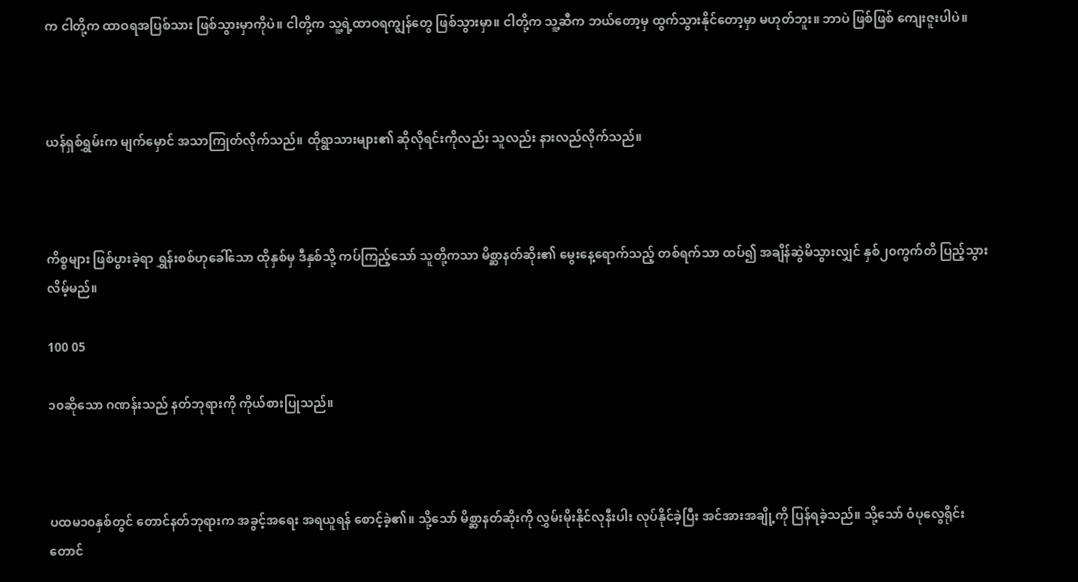က ငါတို့က ထာဝရအပြစ်သား ဖြစ်သွားမှာကိုပဲ။ ငါတို့က သူ့ရဲ့ထာဝရကျွန်တွေ ဖြစ်သွားမှာ။ ငါတို့က သူ့ဆီက ဘယ်တော့မှ ထွက်သွားနိုင်တော့မှာ မဟုတ်ဘူး။ ဘာပဲ ဖြစ်ဖြစ် ကျေးဇူးပါပဲ။



ယန်ရှစ်ရွှမ်းက မျက်မှောင် အသာကြုတ်လိုက်သည်။ ထိုရွာသားများ၏ ဆိုလိုရင်းကိုလည်း သူလည်း နားလည်လိုက်သည်။



ကိစ္စများ ဖြစ်ပွားခဲ့ရာ ရွှန်းစစ်ဟုခေါ်သော ထိုနှစ်မှ ဒီနှစ်သို့ ကပ်ကြည့်သော် သူတို့ကသာ မိစ္ဆာနတ်ဆိုး၏ မွေးနေ့ရောက်သည့် တစ်ရက်သာ ထပ်၍ အချိန်ဆွဲမိသွားလျှင် နှစ်၂၀ကွက်တိ ပြည့်သွားလိမ့်မည်။

100 05

၁၀ဆိုသော ဂဏန်းသည် နတ်ဘုရားကို ကိုယ်စားပြုသည်။



ပထမ၁၀နှစ်တွင် တောင်နတ်ဘုရားက အခွင့်အရေး အရယူရန် စောင့်ခဲ့၏။ သို့သော် မိစ္ဆာနတ်ဆိုးကို လွှမ်းမိုးနိုင်လုနီးပါး လုပ်နိုင်ခဲ့ပြီး အင်အားအချို့ကို ပြန်ရခဲ့သည်။ သို့သော် ဝံပုလွေရိုင်းတောင်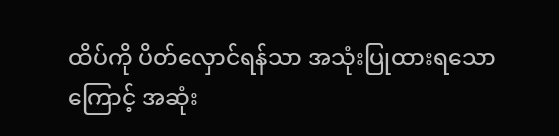ထိပ်ကို ပိတ်လှောင်ရန်သာ အသုံးပြုထားရသောကြောင့် အဆုံး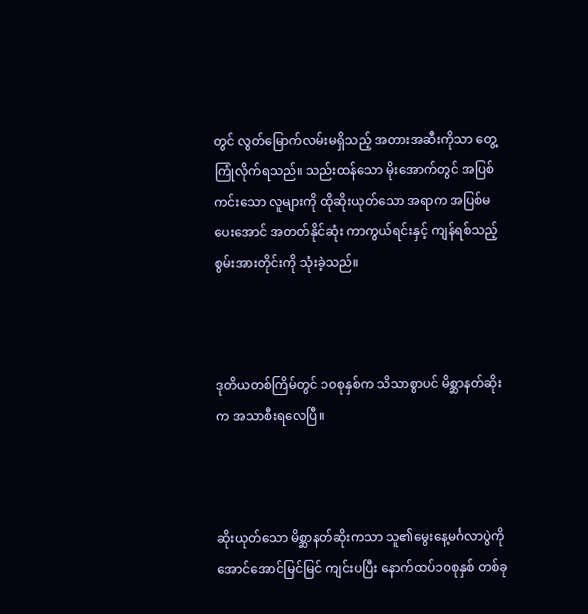တွင် လွတ်မြောက်လမ်းမရှိသည့် အတားအဆီးကိုသာ တွေ့ကြုံလိုက်ရသည်။ သည်းထန်သော မိုးအောက်တွင် အပြစ်ကင်းသော လူများကို ထိုဆိုးယုတ်သော အရာက အပြစ်မပေးအောင် အတတ်နိုင်ဆုံး ကာကွယ်ရင်းနှင့် ကျန်ရစ်သည့် စွမ်းအားတိုင်းကို သုံးခဲ့သည်။



ဒုတိယတစ်ကြိမ်တွင် ၁၀စုနှစ်က သိသာစွာပင် မိစ္ဆာနတ်ဆိုးက အသာစီးရလေပြီ။



ဆိုးယုတ်သော မိစ္ဆာနတ်ဆိုးကသာ သူ၏မွေးနေ့မင်္ဂလာပွဲကို အောင်အောင်မြင်မြင် ကျင်းပပြီး နောက်ထပ်၁၀စုနှစ် တစ်ခု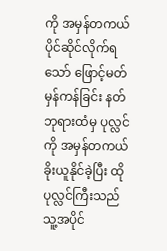ကို အမှန်တကယ် ပိုင်ဆိုင်လိုက်ရသော် ဖြောင့်မတ်မှန်ကန်ခြင်း နတ်ဘုရားထံမှ ပုလ္လင်ကို အမှန်တကယ် ခိုးယူနိုင်ခဲ့ပြီး ထိုပုလ္လင်ကြီးသည် သူ့အပိုင်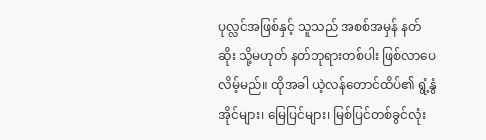ပုလ္လင်အဖြစ်နှင့် သူသည် အစစ်အမှန် နတ်ဆိုး သို့မဟုတ် နတ်ဘုရားတစ်ပါး ဖြစ်လာပေလိမ့်မည်။ ထိုအခါ ယဲ့လန်တောင်ထိပ်၏ ရွံ့နွံအိုင်များ၊ မြေပြင်များ၊ မြစ်ပြင်တစ်ခွင်လုံး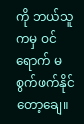ကို ဘယ်သူကမှ ဝင်ရောက် မစွက်ဖက်နိုင်တော့ချေ။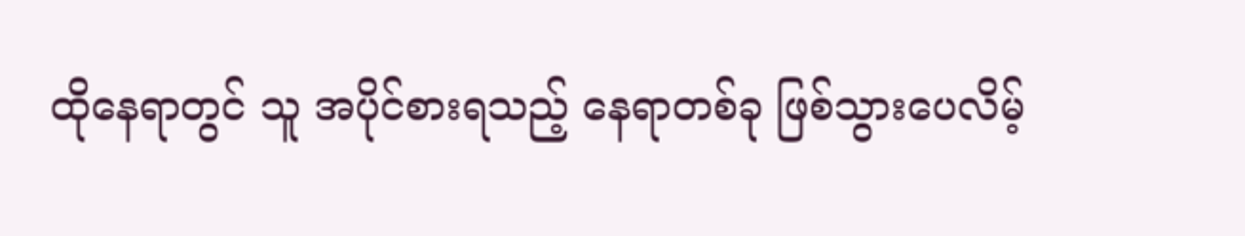ထိုနေရာတွင် သူ အပိုင်စားရသည့် နေရာတစ်ခု ဖြစ်သွားပေလိမ့်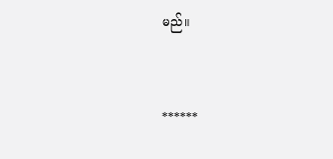မည်။



******